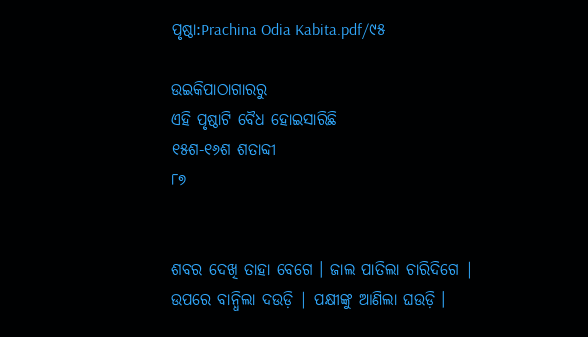ପୃଷ୍ଠା:Prachina Odia Kabita.pdf/୯୫

ଉଇକିପାଠାଗାର‌ରୁ
ଏହି ପୃଷ୍ଠାଟି ବୈଧ ହୋଇସାରିଛି
୧୫ଶ-୧୬ଶ ଶତାବ୍ଦୀ
୮୭


ଶବର ଦେଖି ତାହା ବେଗେ । ଜାଲ ପାତିଲା ଚାରିଦିଗେ |
ଉପରେ ବାନ୍ଧିଲା ଦଉଡ଼ି | ପକ୍ଷୀଙ୍କୁ ଆଣିଲା ଘଉଡ଼ି ।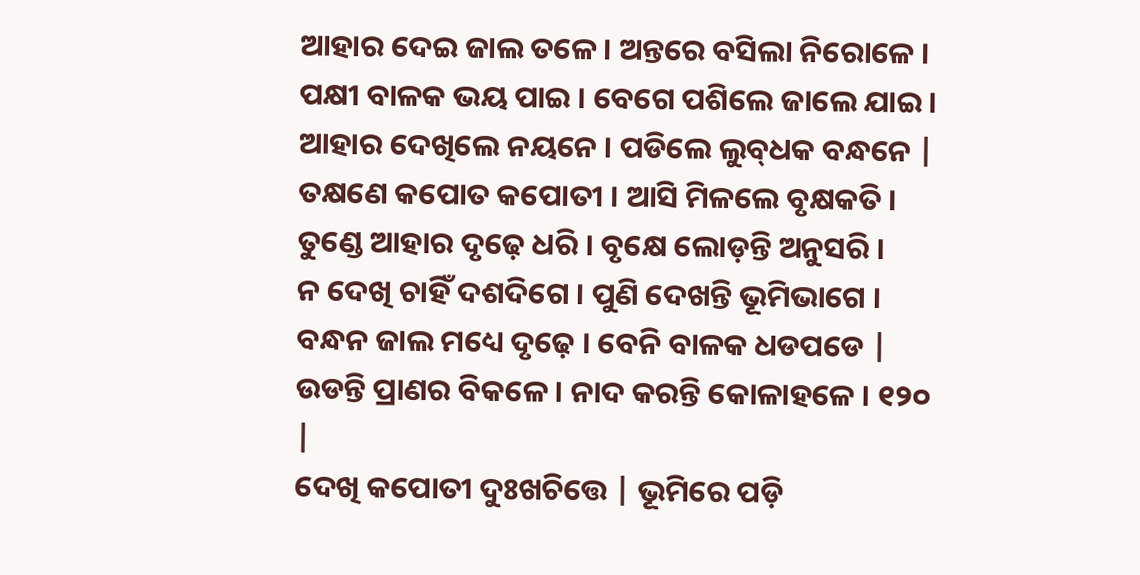ଆହାର ଦେଇ ଜାଲ ତଳେ । ଅନ୍ତରେ ବସିଲା ନିରୋଳେ ।
ପକ୍ଷୀ ବାଳକ ଭୟ ପାଇ । ବେଗେ ପଶିଲେ ଜାଲେ ଯାଇ ।
ଆହାର ଦେଖିଲେ ନୟନେ । ପଡିଲେ ଲୁବ୍‌ଧକ ବନ୍ଧନେ |
ତକ୍ଷଣେ କପୋତ କପୋତୀ । ଆସି ମିଳଲେ ବୃକ୍ଷକତି ।
ତୁଣ୍ଡେ ଆହାର ଦୃଢ଼େ ଧରି । ବୃକ୍ଷେ ଲୋଡ଼ନ୍ତି ଅନୁସରି ।
ନ ଦେଖି ଚାହିଁ ଦଶଦିଗେ । ପୁଣି ଦେଖନ୍ତି ଭୂମିଭାଗେ ।
ବନ୍ଧନ ଜାଲ ମଧ୍ୟେ ଦୃଢ଼େ । ବେନି ବାଳକ ଧଡପଡେ |
ଉଡନ୍ତି ପ୍ରାଣର ବିକଳେ । ନାଦ କରନ୍ତି କୋଳାହଳେ । ୧୨୦ |
ଦେଖି କପୋତୀ ଦୁଃଖଚିତ୍ତେ | ଭୂମିରେ ପଡ଼ି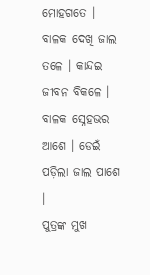ମୋହଗତେ ।
ବାଳକ ଦେଖି ଜାଲ ତଳେ । କାନ୍ଦଇ ଜୀବନ ବିକଳେ ।
ବାଳକ ସ୍ନେହଭର ଆଶେ । ଡେଇଁ ପଡ଼ିଲା ଜାଲ ପାଶେ ।
ପୁତ୍ରଙ୍କ ମୁଖ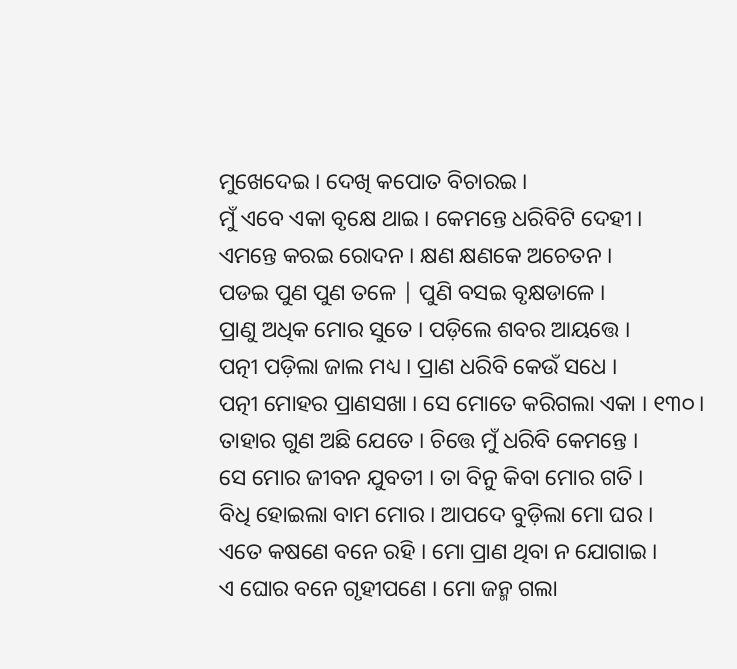ମୁଖେଦେଇ । ଦେଖି କପୋତ ବିଚାରଇ ।
ମୁଁ ଏବେ ଏକା ବୃକ୍ଷେ ଥାଇ । କେମନ୍ତେ ଧରିବିଟି ଦେହୀ ।
ଏମନ୍ତେ କରଇ ରୋଦନ । କ୍ଷଣ କ୍ଷଣକେ ଅଚେତନ ।
ପଡଇ ପୁଣ ପୁଣ ତଳେ | ପୁଣି ବସଇ ବୃକ୍ଷଡାଳେ ।
ପ୍ରାଣୁ ଅଧିକ ମୋର ସୁତେ । ପଡ଼ିଲେ ଶବର ଆୟତ୍ତେ ।
ପତ୍ନୀ ପଡ଼ିଲା ଜାଲ ମଧ୍ୟ । ପ୍ରାଣ ଧରିବି କେଉଁ ସଧେ ।
ପତ୍ନୀ ମୋହର ପ୍ରାଣସଖା । ସେ ମୋତେ କରିଗଲା ଏକା । ୧୩୦।
ତାହାର ଗୁଣ ଅଛି ଯେତେ । ଚିତ୍ତେ ମୁଁ ଧରିବି କେମନ୍ତେ ।
ସେ ମୋର ଜୀବନ ଯୁବତୀ । ତା ବିନୁ କିବା ମୋର ଗତି ।
ବିଧି ହୋଇଲା ବାମ ମୋର । ଆପଦେ ବୁଡ଼ିଲା ମୋ ଘର ।
ଏତେ କଷଣେ ବନେ ରହି । ମୋ ପ୍ରାଣ ଥିବା ନ ଯୋଗାଇ ।
ଏ ଘୋର ବନେ ଗୃହୀପଣେ । ମୋ ଜନ୍ମ ଗଲା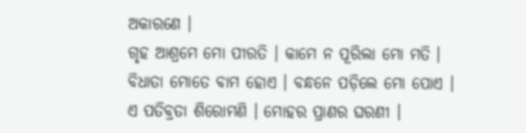ଅକାରଣେ ।
ଗୃହ ଆଶ୍ରମେ ମୋ ପୀରତି । କାମେ ନ ପୂରିଲା ମୋ ମତି ।
ବିଧାତା ମୋତେ ବାମ ହୋଏ । ବନ୍ଧନେ ପଡ଼ିଲେ ମୋ ପୋଏ ।
ଏ ପତିବ୍ରତା ଶିରୋମଣି । ମୋହର ପ୍ରାଣର ଘରଣୀ ।